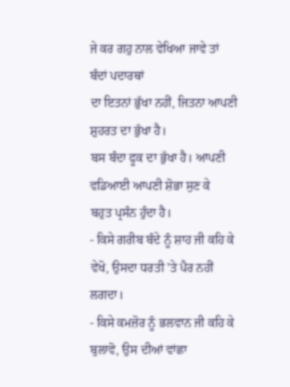ਜੇ ਕਰ ਗਹੁ ਨਾਲ ਵੇਖਿਆ ਜਾਵੇ ਤਾਂ ਬੰਦਾਂ ਪਦਾਰਥਾਂ
ਦਾ ਇਤਨਾਂ ਭੁੱਖਾ ਨਹੀਂ, ਜਿਤਨਾ ਆਪਣੀ ਸ਼ੁਹਰਤ ਦਾ ਭੁੱਖਾ ਹੈ।
ਬਸ ਬੰਦਾ ਫੂਕ ਦਾ ਭੁੱਖਾ ਹੈ। ਆਪਣੀ ਵਡਿਆਈ ਆਪਣੀ ਸ਼ੋਭਾ ਸੁਣ ਕੇ
ਬਹੁਤ ਪ੍ਰਸੰਨ ਹੁੰਦਾ ਹੈ।
- ਕਿਸੇ ਗਰੀਬ ਬੰਦੇ ਨੂੰ ਸ਼ਾਹ ਜੀ ਕਹਿ ਕੇ
ਵੇਖੋ, ਉਸਦਾ ਧਰਤੀ 'ਤੇ ਪੈਰ ਨਹੀਂ ਲਗਦਾ।
- ਕਿਸੇ ਕਮਜ਼ੋਰ ਨੂੰ ਭਲਵਾਨ ਜੀ ਕਹਿ ਕੇ ਬੁਲਾਵੋ, ਉਸ ਦੀਆਂ ਵਾਂਛਾ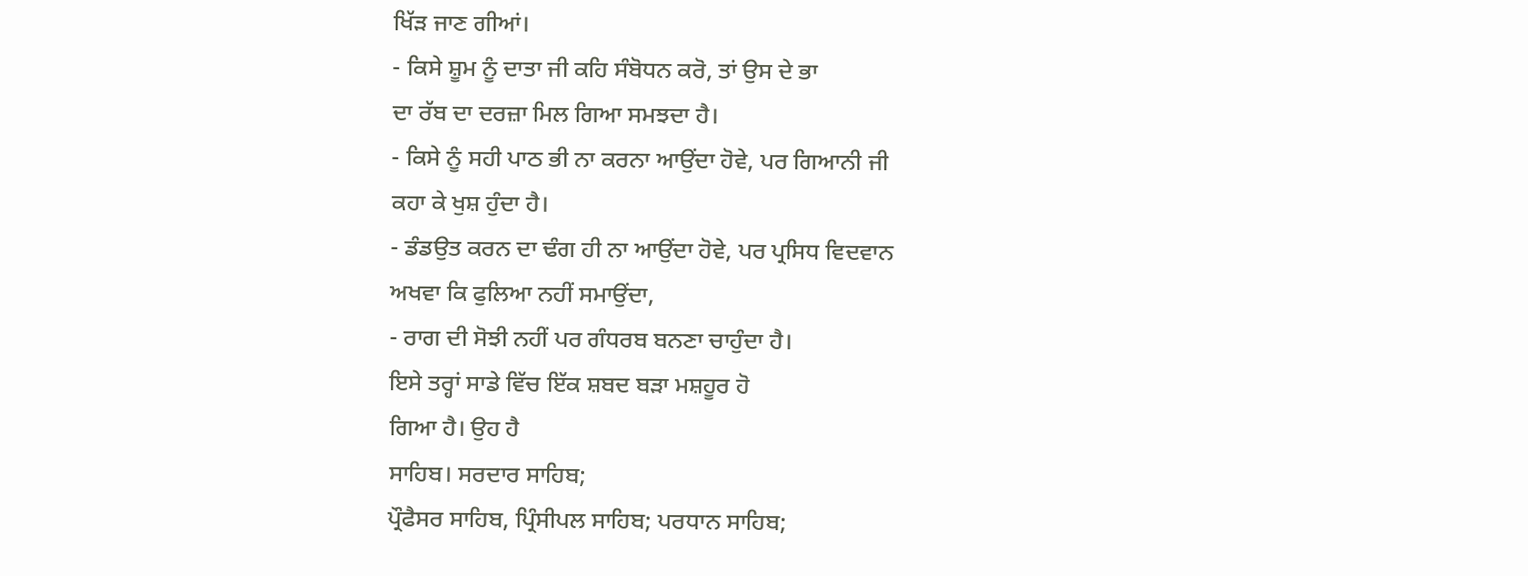ਖਿੱੜ ਜਾਣ ਗੀਆਂ।
- ਕਿਸੇ ਸ਼ੂਮ ਨੂੰ ਦਾਤਾ ਜੀ ਕਹਿ ਸੰਬੋਧਨ ਕਰੋ, ਤਾਂ ਉਸ ਦੇ ਭਾ
ਦਾ ਰੱਬ ਦਾ ਦਰਜ਼ਾ ਮਿਲ ਗਿਆ ਸਮਝਦਾ ਹੈ।
- ਕਿਸੇ ਨੂੰ ਸਹੀ ਪਾਠ ਭੀ ਨਾ ਕਰਨਾ ਆਉਂਦਾ ਹੋਵੇ, ਪਰ ਗਿਆਨੀ ਜੀ
ਕਹਾ ਕੇ ਖੁਸ਼ ਹੁੰਦਾ ਹੈ।
- ਡੰਡਉਤ ਕਰਨ ਦਾ ਢੰਗ ਹੀ ਨਾ ਆਉਂਦਾ ਹੋਵੇ, ਪਰ ਪ੍ਰਸਿਧ ਵਿਦਵਾਨ
ਅਖਵਾ ਕਿ ਫੁਲਿਆ ਨਹੀਂ ਸਮਾਉਂਦਾ,
- ਰਾਗ ਦੀ ਸੋਝੀ ਨਹੀਂ ਪਰ ਗੰਧਰਬ ਬਨਣਾ ਚਾਹੁੰਦਾ ਹੈ।
ਇਸੇ ਤਰ੍ਹਾਂ ਸਾਡੇ ਵਿੱਚ ਇੱਕ ਸ਼ਬਦ ਬੜਾ ਮਸ਼ਹੂਰ ਹੋ
ਗਿਆ ਹੈ। ਉਹ ਹੈ
ਸਾਹਿਬ। ਸਰਦਾਰ ਸਾਹਿਬ;
ਪ੍ਰੌਫੈਸਰ ਸਾਹਿਬ, ਪ੍ਰਿੰਸੀਪਲ ਸਾਹਿਬ; ਪਰਧਾਨ ਸਾਹਿਬ;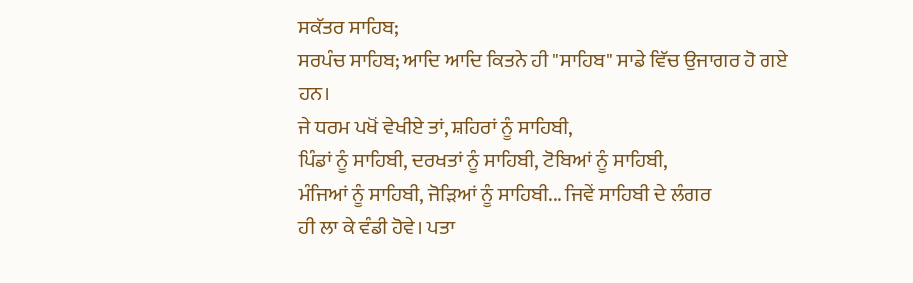ਸਕੱਤਰ ਸਾਹਿਬ;
ਸਰਪੰਚ ਸਾਹਿਬ; ਆਦਿ ਆਦਿ ਕਿਤਨੇ ਹੀ "ਸਾਹਿਬ" ਸਾਡੇ ਵਿੱਚ ਉਜਾਗਰ ਹੋ ਗਏ
ਹਨ।
ਜੇ ਧਰਮ ਪਖੋਂ ਵੇਖੀਏ ਤਾਂ, ਸ਼ਹਿਰਾਂ ਨੂੰ ਸਾਹਿਬੀ,
ਪਿੰਡਾਂ ਨੂੰ ਸਾਹਿਬੀ, ਦਰਖਤਾਂ ਨੂੰ ਸਾਹਿਬੀ, ਟੋਬਿਆਂ ਨੂੰ ਸਾਹਿਬੀ,
ਮੰਜਿਆਂ ਨੂੰ ਸਾਹਿਬੀ, ਜੋੜਿਆਂ ਨੂੰ ਸਾਹਿਬੀ... ਜਿਵੇਂ ਸਾਹਿਬੀ ਦੇ ਲੰਗਰ
ਹੀ ਲਾ ਕੇ ਵੰਡੀ ਹੋਵੇ। ਪਤਾ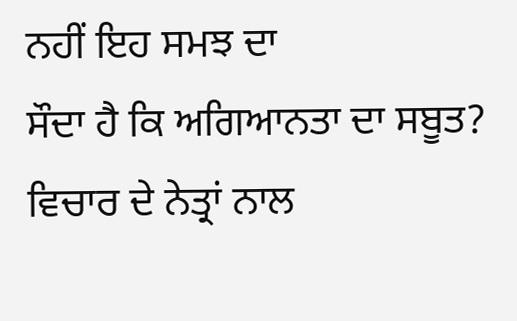ਨਹੀਂ ਇਹ ਸਮਝ ਦਾ
ਸੌਦਾ ਹੈ ਕਿ ਅਗਿਆਨਤਾ ਦਾ ਸਬੂਤ? ਵਿਚਾਰ ਦੇ ਨੇਤ੍ਰਾਂ ਨਾਲ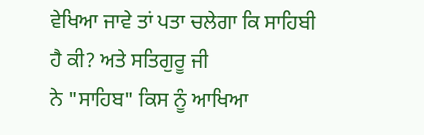ਵੇਖਿਆ ਜਾਵੇ ਤਾਂ ਪਤਾ ਚਲੇਗਾ ਕਿ ਸਾਹਿਬੀ ਹੈ ਕੀ? ਅਤੇ ਸਤਿਗੁਰੂ ਜੀ
ਨੇ "ਸਾਹਿਬ" ਕਿਸ ਨੂੰ ਆਖਿਆ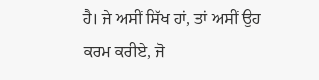ਹੈ। ਜੇ ਅਸੀਂ ਸਿੱਖ ਹਾਂ, ਤਾਂ ਅਸੀਂ ਉਹ
ਕਰਮ ਕਰੀਏ, ਜੋ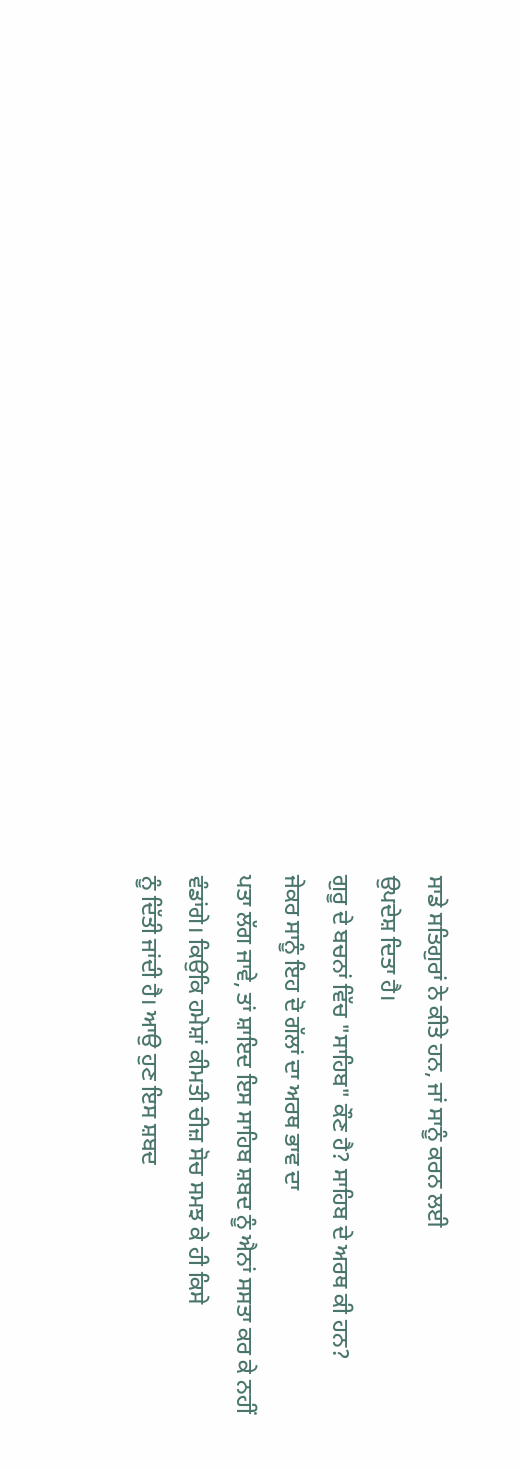ਸਾਡੇ ਸਤਿਗੁਰਾਂ ਨੇ ਕੀਤੇ ਹਨ, ਜਾਂ ਸਾਨੂੰ ਕਰਨ ਲਈ
ਉਪਦੇਸ਼ ਦਿਤਾ ਹੈ।
ਗੁਰੂ ਦੇ ਬਚਨਾਂ ਵਿੱਚ "ਸਾਹਿਬ" ਕੌਣ ਹੈ? ਸਾਹਿਬ ਦੇ ਅਰਥ ਕੀ ਹਨ?
ਜੇਕਰ ਸਾਨੂੰ ਇਹ ਦੋ ਗੱਲਾਂ ਦਾ ਅਰਥ ਭਾਵ ਦਾ
ਪਤਾ ਲੱਗ ਜਾਵੇ, ਤਾਂ ਸ਼ਾਇਦ ਇਸ ਸਾਹਿਬ ਸ਼ਬਦ ਨੂੰ ਐਨਾਂ ਸਸਤਾ ਕਰ ਕੇ ਨਹੀਂ
ਵੰਡਾਂਗੇ। ਕਿਉਕਿ ਹਮੇਸ਼ਾਂ ਕੀਮਤੀ ਚੀਜ਼ ਸੋਚ ਸਮਝ ਕੇ ਹੀ ਕਿਸੇ
ਨੂੰ ਦਿੱਤੀ ਜਾਂਦੀ ਹੈ। ਆਉ ਹੁਣ ਇਸ ਸ਼ਬਦ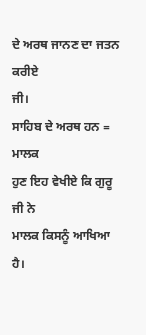ਦੇ ਅਰਥ ਜਾਨਣ ਦਾ ਜਤਨ ਕਰੀਏ
ਜੀ।
ਸਾਹਿਬ ਦੇ ਅਰਥ ਹਨ =
ਮਾਲਕ
ਹੁਣ ਇਹ ਵੇਖੀਏ ਕਿ ਗੁਰੂ ਜੀ ਨੇ
ਮਾਲਕ ਕਿਸਨੂੰ ਆਖਿਆ ਹੈ।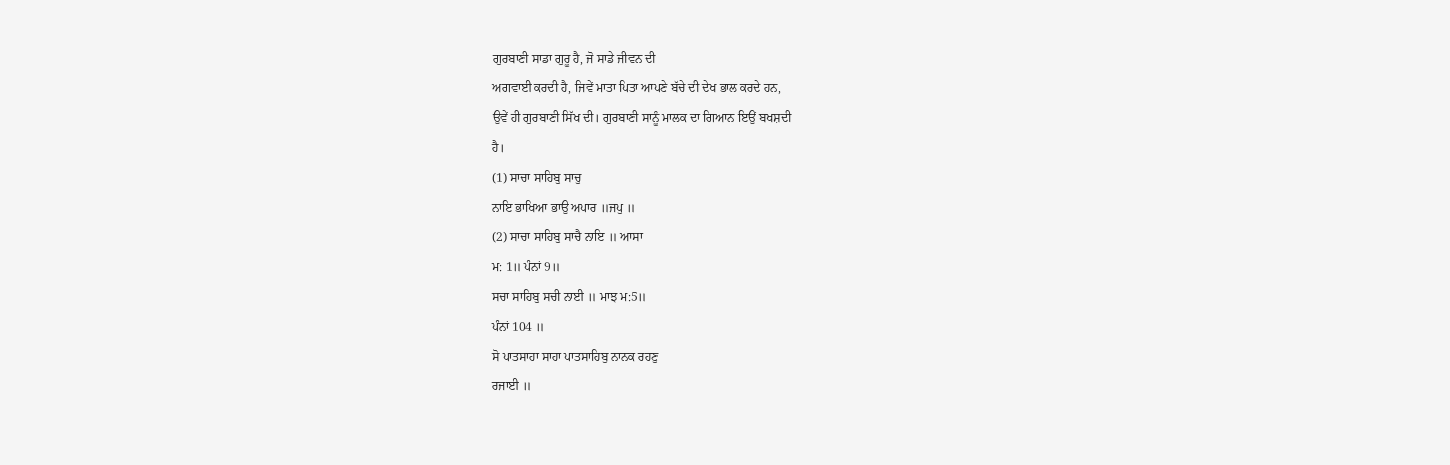ਗੁਰਬਾਣੀ ਸਾਡਾ ਗੁਰੂ ਹੈ, ਜੋ ਸਾਡੇ ਜੀਵਨ ਦੀ
ਅਗਵਾਈ ਕਰਦੀ ਹੈ, ਜਿਵੇਂ ਮਾਤਾ ਪਿਤਾ ਆਪਣੇ ਬੱਚੇ ਦੀ ਦੇਖ ਭਾਲ ਕਰਦੇ ਹਨ,
ਉਵੇਂ ਹੀ ਗੁਰਬਾਣੀ ਸਿੱਖ ਦੀ। ਗੁਰਬਾਣੀ ਸਾਨੂੰ ਮਾਲਕ ਦਾ ਗਿਆਨ ਇਉਂ ਬਖਸ਼ਦੀ
ਹੈ।
(1) ਸਾਚਾ ਸਾਹਿਬੁ ਸਾਚੁ
ਨਾਇ ਭਾਖਿਆ ਭਾਉ ਅਪਾਰ ॥ਜਪੁ ॥
(2) ਸਾਚਾ ਸਾਹਿਬੁ ਸਾਚੈ ਨਾਇ ॥ ਆਸਾ
ਮ: 1॥ ਪੰਨਾਂ 9॥
ਸਚਾ ਸਾਹਿਬੁ ਸਚੀ ਨਾਈ ॥ ਮਾਝ ਮ:5॥
ਪੰਨਾਂ 104 ॥
ਸੋ ਪਾਤਸਾਹਾ ਸਾਹਾ ਪਾਤਸਾਹਿਬੁ ਨਾਨਕ ਰਹਣੁ
ਰਜਾਈ ॥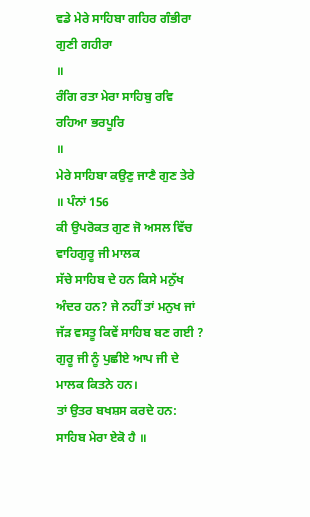ਵਡੇ ਮੇਰੇ ਸਾਹਿਬਾ ਗਹਿਰ ਗੰਭੀਰਾ ਗੁਣੀ ਗਹੀਰਾ
॥
ਰੰਗਿ ਰਤਾ ਮੇਰਾ ਸਾਹਿਬੁ ਰਵਿ ਰਹਿਆ ਭਰਪੂਰਿ
॥
ਮੇਰੇ ਸਾਹਿਬਾ ਕਉਣੁ ਜਾਣੈ ਗੁਣ ਤੇਰੇ
॥ ਪੰਨਾਂ 156
ਕੀ ਉਪਰੋਕਤ ਗੁਣ ਜੋ ਅਸਲ ਵਿੱਚ ਵਾਹਿਗੁਰੂ ਜੀ ਮਾਲਕ
ਸੱਚੇ ਸਾਹਿਬ ਦੇ ਹਨ ਕਿਸੇ ਮਨੁੱਖ ਅੰਦਰ ਹਨ? ਜੇ ਨਹੀਂ ਤਾਂ ਮਨੁਖ ਜਾਂ
ਜੱੜ ਵਸਤੂ ਕਿਵੇਂ ਸਾਹਿਬ ਬਣ ਗਈ ?
ਗੁਰੂ ਜੀ ਨੂੰ ਪੁਛੀਏ ਆਪ ਜੀ ਦੇ ਮਾਲਕ ਕਿਤਨੇ ਹਨ।
ਤਾਂ ਉਤਰ ਬਖਸ਼ਸ ਕਰਦੇ ਹਨ:
ਸਾਹਿਬ ਮੇਰਾ ਏਕੋ ਹੈ ॥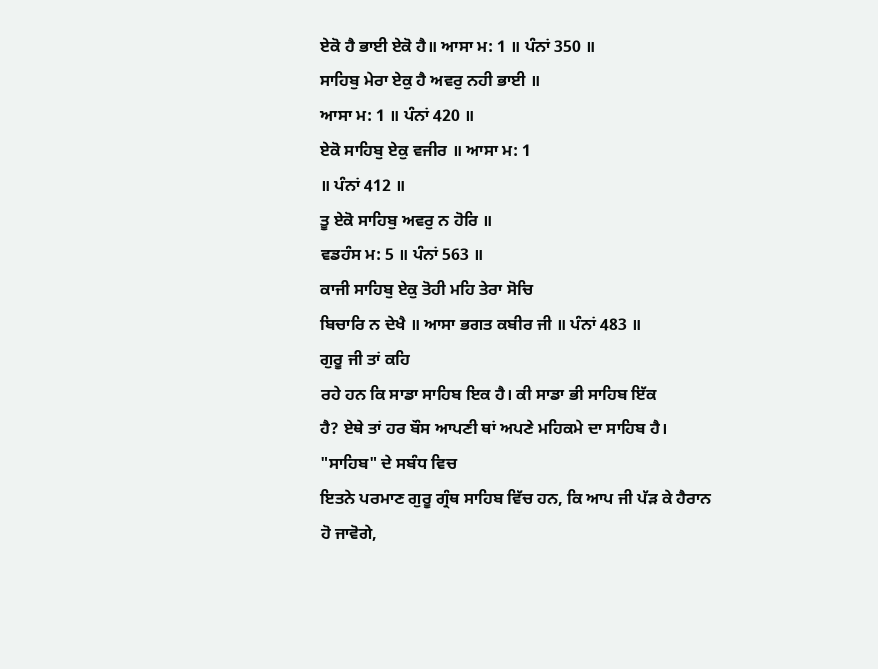ਏਕੋ ਹੈ ਭਾਈ ਏਕੋ ਹੈ॥ ਆਸਾ ਮ: 1 ॥ ਪੰਨਾਂ 350 ॥
ਸਾਹਿਬੁ ਮੇਰਾ ਏਕੁ ਹੈ ਅਵਰੁ ਨਹੀ ਭਾਈ ॥
ਆਸਾ ਮ: 1 ॥ ਪੰਨਾਂ 420 ॥
ਏਕੋ ਸਾਹਿਬੁ ਏਕੁ ਵਜੀਰ ॥ ਆਸਾ ਮ: 1
॥ ਪੰਨਾਂ 412 ॥
ਤੂ ਏਕੋ ਸਾਹਿਬੁ ਅਵਰੁ ਨ ਹੋਰਿ ॥
ਵਡਹੰਸ ਮ: 5 ॥ ਪੰਨਾਂ 563 ॥
ਕਾਜੀ ਸਾਹਿਬੁ ਏਕੁ ਤੋਹੀ ਮਹਿ ਤੇਰਾ ਸੋਚਿ
ਬਿਚਾਰਿ ਨ ਦੇਖੈ ॥ ਆਸਾ ਭਗਤ ਕਬੀਰ ਜੀ ॥ ਪੰਨਾਂ 483 ॥
ਗੁਰੂ ਜੀ ਤਾਂ ਕਹਿ
ਰਹੇ ਹਨ ਕਿ ਸਾਡਾ ਸਾਹਿਬ ਇਕ ਹੈ। ਕੀ ਸਾਡਾ ਭੀ ਸਾਹਿਬ ਇੱਕ
ਹੈ? ਏਥੇ ਤਾਂ ਹਰ ਬੌਸ ਆਪਣੀ ਥਾਂ ਅਪਣੇ ਮਹਿਕਮੇ ਦਾ ਸਾਹਿਬ ਹੈ।
"ਸਾਹਿਬ" ਦੇ ਸਬੰਧ ਵਿਚ
ਇਤਨੇ ਪਰਮਾਣ ਗੁਰੂ ਗ੍ਰੰਥ ਸਾਹਿਬ ਵਿੱਚ ਹਨ, ਕਿ ਆਪ ਜੀ ਪੱੜ ਕੇ ਹੈਰਾਨ
ਹੋ ਜਾਵੋਗੇ,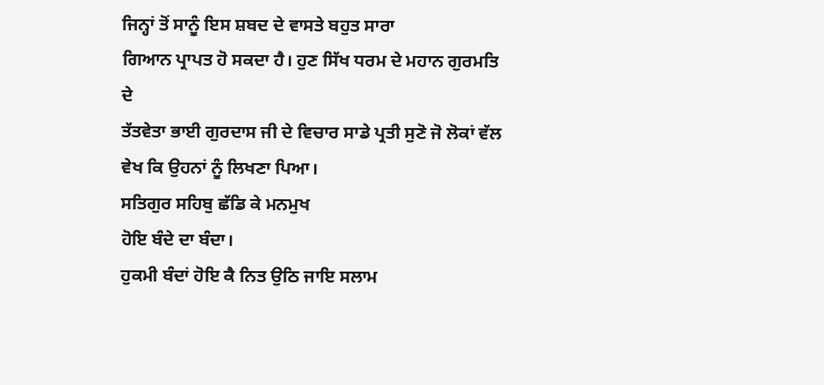ਜਿਨ੍ਹਾਂ ਤੋਂ ਸਾਨੂੰ ਇਸ ਸ਼ਬਦ ਦੇ ਵਾਸਤੇ ਬਹੁਤ ਸਾਰਾ
ਗਿਆਨ ਪ੍ਰਾਪਤ ਹੋ ਸਕਦਾ ਹੈ। ਹੁਣ ਸਿੱਖ ਧਰਮ ਦੇ ਮਹਾਨ ਗੁਰਮਤਿ ਦੇ
ਤੱਤਵੇਤਾ ਭਾਈ ਗੁਰਦਾਸ ਜੀ ਦੇ ਵਿਚਾਰ ਸਾਡੇ ਪ੍ਰਤੀ ਸੁਣੋ ਜੋ ਲੋਕਾਂ ਵੱਲ
ਵੇਖ ਕਿ ਉਹਨਾਂ ਨੂੰ ਲਿਖਣਾ ਪਿਆ।
ਸਤਿਗੁਰ ਸਹਿਬੁ ਛੱਡਿ ਕੇ ਮਨਮੁਖ
ਹੋਇ ਬੰਦੇ ਦਾ ਬੰਦਾ।
ਹੁਕਮੀ ਬੰਦਾਂ ਹੋਇ ਕੈ ਨਿਤ ਉਠਿ ਜਾਇ ਸਲਾਮ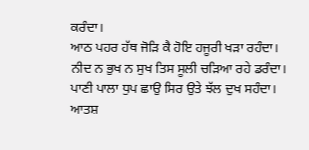ਕਰੰਦਾ।
ਆਠ ਪਹਰ ਹੱਥ ਜੋੜਿ ਕੈ ਹੋਇ ਹਜੂਰੀ ਖੜਾ ਰਹੰਦਾ।
ਨੀਦ ਨ ਭੁਖ ਨ ਸੁਖ ਤਿਸ ਸੂਲੀ ਚੜਿਆ ਰਹੇ ਡਰੰਦਾ।
ਪਾਣੀ ਪਾਲਾ ਧੁਪ ਛਾਉ ਸਿਰ ਉਤੇ ਝੱਲ ਦੁਖ ਸਹੰਦਾ।
ਆਤਸ਼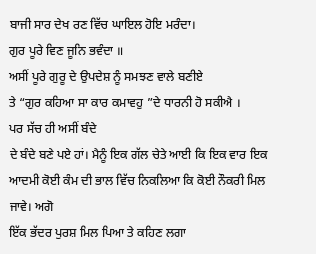ਬਾਜੀ ਸਾਰ ਦੇਖ ਰਣ ਵਿੱਚ ਘਾਇਲ ਹੋਇ ਮਰੰਦਾ।
ਗੁਰ ਪੂਰੇ ਵਿਣ ਜੂਨਿ ਭਵੰਦਾ ॥
ਅਸੀਂ ਪੂਰੇ ਗੁਰੂ ਦੇ ਉਪਦੇਸ਼ ਨੂੰ ਸਮਝਣ ਵਾਲੇ ਬਣੀਏ
ਤੇ “ਗੁਰ ਕਹਿਆ ਸਾ ਕਾਰ ਕਮਾਵਹੁ ”ਦੇ ਧਾਰਨੀ ਹੋ ਸਕੀਐ ।
ਪਰ ਸੱਚ ਹੀ ਅਸੀਂ ਬੰਦੇ
ਦੇ ਬੰਦੇ ਬਣੇ ਪਏ ਹਾਂ। ਮੈਨੂੰ ਇਕ ਗੱਲ ਚੇਤੇ ਆਈ ਕਿ ਇਕ ਵਾਰ ਇਕ
ਆਦਮੀ ਕੋਈ ਕੰਮ ਦੀ ਭਾਲ ਵਿੱਚ ਨਿਕਲਿਆ ਕਿ ਕੋਈ ਨੌਕਰੀ ਮਿਲ ਜਾਵੇ। ਅਗੋ
ਇੱਕ ਭੱਦਰ ਪੁਰਸ਼ ਮਿਲ ਪਿਆ ਤੇ ਕਹਿਣ ਲਗਾ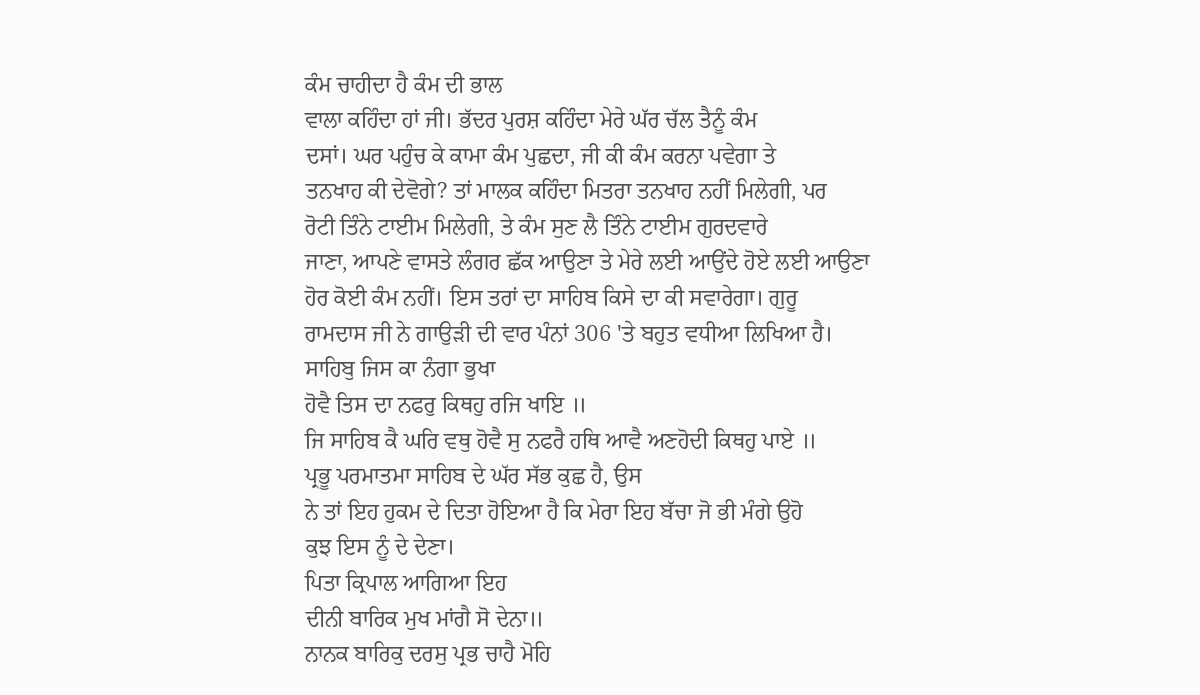ਕੰਮ ਚਾਹੀਦਾ ਹੈ ਕੰਮ ਦੀ ਭਾਲ
ਵਾਲਾ ਕਹਿੰਦਾ ਹਾਂ ਜੀ। ਭੱਦਰ ਪੁਰਸ਼ ਕਹਿੰਦਾ ਮੇਰੇ ਘੱਰ ਚੱਲ ਤੈਨੂੰ ਕੰਮ
ਦਸਾਂ। ਘਰ ਪਹੁੰਚ ਕੇ ਕਾਮਾ ਕੰਮ ਪੁਛਦਾ, ਜੀ ਕੀ ਕੰਮ ਕਰਨਾ ਪਵੇਗਾ ਤੇ
ਤਨਖਾਹ ਕੀ ਦੇਵੋਗੇ? ਤਾਂ ਮਾਲਕ ਕਹਿੰਦਾ ਮਿਤਰਾ ਤਨਖਾਹ ਨਹੀਂ ਮਿਲੇਗੀ, ਪਰ
ਰੋਟੀ ਤਿੰਨੇ ਟਾਈਮ ਮਿਲੇਗੀ, ਤੇ ਕੰਮ ਸੁਣ ਲੈ ਤਿੰਨੇ ਟਾਈਮ ਗੁਰਦਵਾਰੇ
ਜਾਣਾ, ਆਪਣੇ ਵਾਸਤੇ ਲੰਗਰ ਛੱਕ ਆਉਣਾ ਤੇ ਮੇਰੇ ਲਈ ਆਉਂਦੇ ਹੋਏ ਲਈ ਆਉਣਾ
ਹੋਰ ਕੋਈ ਕੰਮ ਨਹੀਂ। ਇਸ ਤਰਾਂ ਦਾ ਸਾਹਿਬ ਕਿਸੇ ਦਾ ਕੀ ਸਵਾਰੇਗਾ। ਗੁਰੂ
ਰਾਮਦਾਸ ਜੀ ਨੇ ਗਾਉੜੀ ਦੀ ਵਾਰ ਪੰਨਾਂ 306 'ਤੇ ਬਹੁਤ ਵਧੀਆ ਲਿਖਿਆ ਹੈ।
ਸਾਹਿਬੁ ਜਿਸ ਕਾ ਨੰਗਾ ਭੁਖਾ
ਹੋਵੈ ਤਿਸ ਦਾ ਨਫਰੁ ਕਿਥਹੁ ਰਜਿ ਖਾਇ ॥
ਜਿ ਸਾਹਿਬ ਕੈ ਘਰਿ ਵਥੁ ਹੋਵੈ ਸੁ ਨਫਰੈ ਹਥਿ ਆਵੈ ਅਣਹੋਦੀ ਕਿਥਹੁ ਪਾਏ ॥
ਪ੍ਰਭੂ ਪਰਮਾਤਮਾ ਸਾਹਿਬ ਦੇ ਘੱਰ ਸੱਭ ਕੁਛ ਹੈ, ਉਸ
ਨੇ ਤਾਂ ਇਹ ਹੁਕਮ ਦੇ ਦਿਤਾ ਹੋਇਆ ਹੈ ਕਿ ਮੇਰਾ ਇਹ ਬੱਚਾ ਜੋ ਭੀ ਮੰਗੇ ਉਹੋ
ਕੁਝ ਇਸ ਨੂੰ ਦੇ ਦੇਣਾ।
ਪਿਤਾ ਕ੍ਰਿਪਾਲ ਆਗਿਆ ਇਹ
ਦੀਨੀ ਬਾਰਿਕ ਮੁਖ ਮਾਂਗੈ ਸੋ ਦੇਨਾ॥
ਨਾਨਕ ਬਾਰਿਕੁ ਦਰਸੁ ਪ੍ਰਭ ਚਾਹੈ ਮੋਹਿ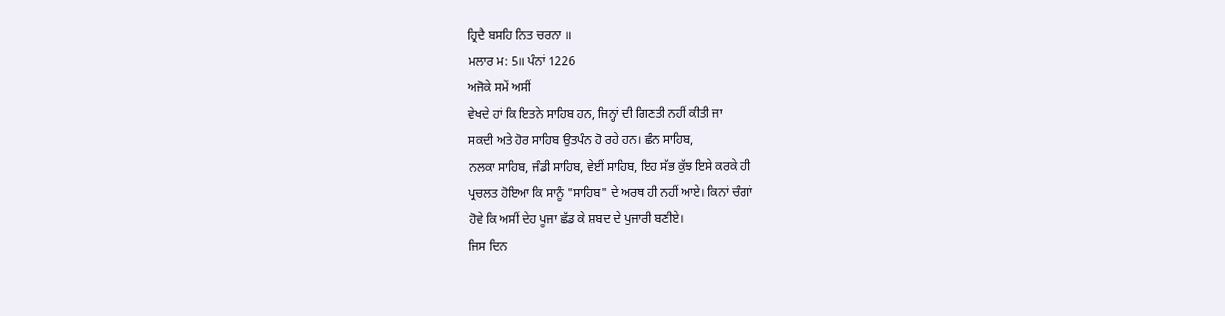ਹ੍ਰਿਦੈ ਬਸਹਿ ਨਿਤ ਚਰਨਾ ॥
ਮਲਾਰ ਮ: 5॥ ਪੰਨਾਂ 1226
ਅਜੋਕੇ ਸਮੇਂ ਅਸੀਂ
ਵੇਖਦੇ ਹਾਂ ਕਿ ਇਤਨੇ ਸਾਹਿਬ ਹਨ, ਜਿਨ੍ਹਾਂ ਦੀ ਗਿਣਤੀ ਨਹੀਂ ਕੀਤੀ ਜਾ
ਸਕਦੀ ਅਤੇ ਹੋਰ ਸਾਹਿਬ ਉਤਪੰਨ ਹੋ ਰਹੇ ਹਨ। ਛੰਨ ਸਾਹਿਬ,
ਨਲਕਾ ਸਾਹਿਬ, ਜੰਡੀ ਸਾਹਿਬ, ਵੇਈਂ ਸਾਹਿਬ, ਇਹ ਸੱਭ ਕੁੱਝ ਇਸੇ ਕਰਕੇ ਹੀ
ਪ੍ਰਚਲਤ ਹੋਇਆ ਕਿ ਸਾਨੂੰ "ਸਾਹਿਬ" ਦੇ ਅਰਥ ਹੀ ਨਹੀਂ ਆਏ। ਕਿਨਾਂ ਚੰਗਾਂ
ਹੋਵੇ ਕਿ ਅਸੀਂ ਦੇਹ ਪੂਜਾ ਛੱਡ ਕੇ ਸ਼ਬਦ ਦੇ ਪੁਜਾਰੀ ਬਣੀਏ।
ਜਿਸ ਦਿਨ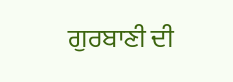ਗੁਰਬਾਣੀ ਦੀ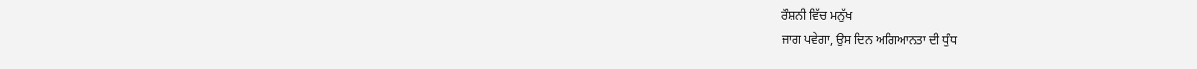ਰੌਸ਼ਨੀ ਵਿੱਚ ਮਨੁੱਖ
ਜਾਗ ਪਵੇਗਾ, ਉਸ ਦਿਨ ਅਗਿਆਨਤਾ ਦੀ ਧੁੰਧ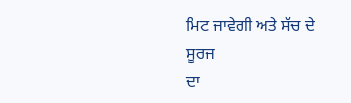ਮਿਟ ਜਾਵੇਗੀ ਅਤੇ ਸੱਚ ਦੇ ਸੂਰਜ
ਦਾ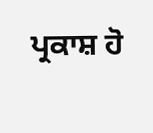ਪ੍ਰਕਾਸ਼ ਹੋ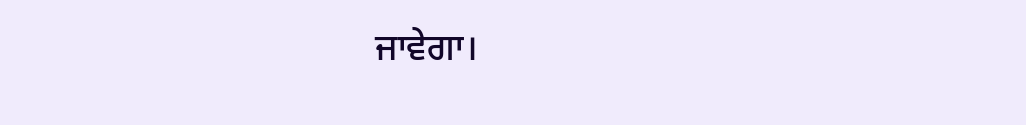ਜਾਵੇਗਾ।